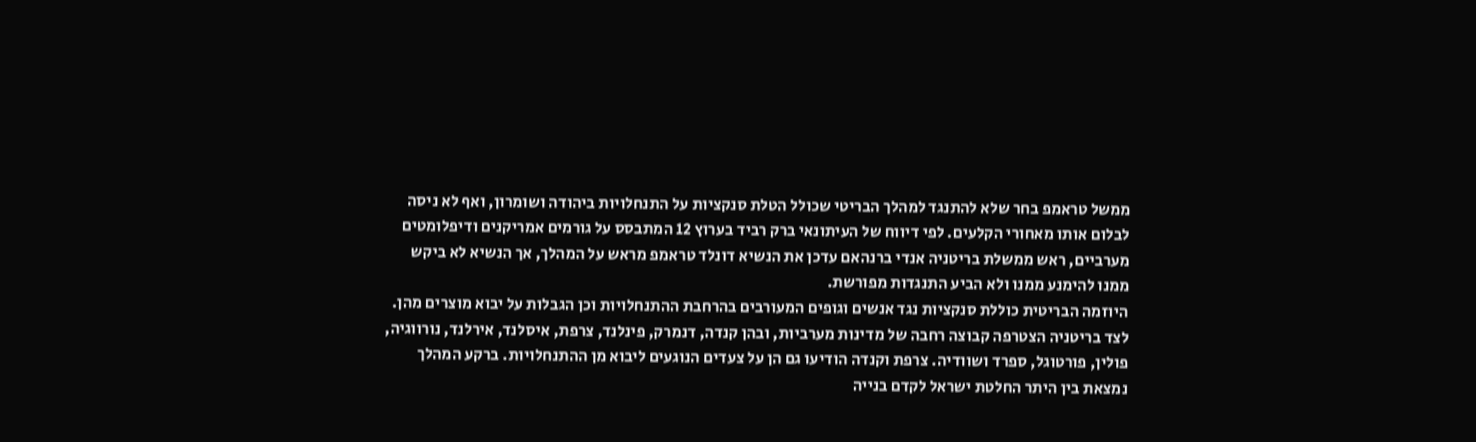ממשל טראמפ בחר שלא להתנגד למהלך הבריטי שכולל הטלת סנקציות על התנחלויות ביהודה ושומרון, ואף לא ניסה לבלום אותו מאחורי הקלעים. לפי דיווח של העיתונאי ברק רביד בערוץ 12 המתבסס על גורמים אמריקנים ודיפלומטים מערביים, ראש ממשלת בריטניה אנדי ברנהאם עדכן את הנשיא דונלד טראמפ מראש על המהלך, אך הנשיא לא ביקש ממנו להימנע ממנו ולא הביע התנגדות מפורשת.
היוזמה הבריטית כוללת סנקציות נגד אנשים וגופים המעורבים בהרחבת ההתנחלויות וכן הגבלות על יבוא מוצרים מהן. לצד בריטניה הצטרפה קבוצה רחבה של מדינות מערביות, ובהן קנדה, דנמרק, פינלנד, צרפת, איסלנד, אירלנד, נורווגיה, פולין, פורטוגל, ספרד ושוודיה. צרפת וקנדה הודיעו גם הן על צעדים הנוגעים ליבוא מן ההתנחלויות. ברקע המהלך נמצאת בין היתר החלטת ישראל לקדם בנייה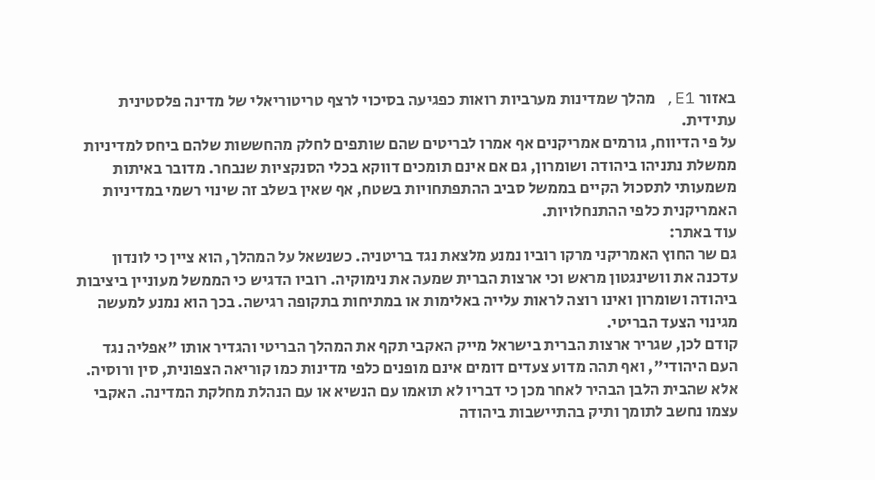באזור E1, מהלך שמדינות מערביות רואות כפגיעה בסיכוי לרצף טריטוריאלי של מדינה פלסטינית עתידית.
על פי הדיווח, גורמים אמריקנים אף אמרו לבריטים שהם שותפים לחלק מהחששות שלהם ביחס למדיניות ממשלת נתניהו ביהודה ושומרון, גם אם אינם תומכים דווקא בכלי הסנקציות שנבחר. מדובר באיתות משמעותי לתסכול הקיים בממשל סביב ההתפתחויות בשטח, אף שאין בשלב זה שינוי רשמי במדיניות האמריקנית כלפי ההתנחלויות.
עוד באתר:
גם שר החוץ האמריקני מרקו רוביו נמנע מלצאת נגד בריטניה. כשנשאל על המהלך, הוא ציין כי לונדון עדכנה את וושינגטון מראש וכי ארצות הברית שמעה את נימוקיה. רוביו הדגיש כי הממשל מעוניין ביציבות ביהודה ושומרון ואינו רוצה לראות עלייה באלימות או במתיחות בתקופה רגישה. בכך הוא נמנע למעשה מגינוי הצעד הבריטי.
קודם לכן, שגריר ארצות הברית בישראל מייק האקבי תקף את המהלך הבריטי והגדיר אותו "אפליה נגד העם היהודי", ואף תהה מדוע צעדים דומים אינם מופנים כלפי מדינות כמו קוריאה הצפונית, סין ורוסיה. אלא שהבית הלבן הבהיר לאחר מכן כי דבריו לא תואמו עם הנשיא או עם הנהלת מחלקת המדינה. האקבי עצמו נחשב לתומך ותיק בהתיישבות ביהודה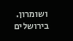ושומרון.
בירושלים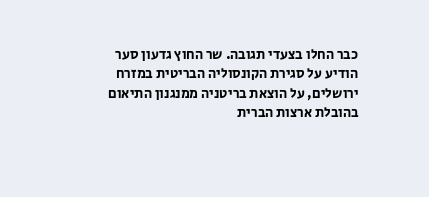כבר החלו בצעדי תגובה. שר החוץ גדעון סער הודיע על סגירת הקונסוליה הבריטית במזרח ירושלים, על הוצאת בריטניה ממנגנון התיאום בהובלת ארצות הברית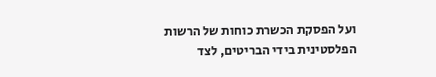ועל הפסקת הכשרת כוחות של הרשות הפלסטינית בידי הבריטים, לצד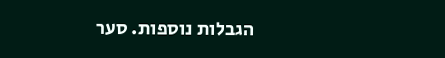הגבלות נוספות. סער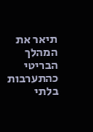תיאר את המהלך הבריטי כהתערבות בלתי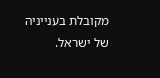מקובלת בענייניה של ישראל.